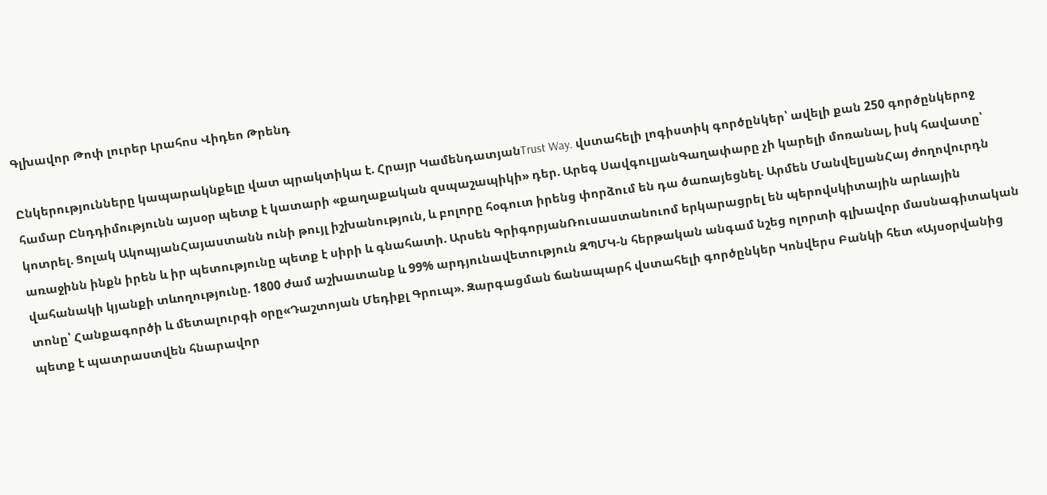Գլխավոր Թոփ լուրեր Լրահոս Վիդեո Թրենդ

Ընկերությունները կապարակնքելը վատ պրակտիկա է. Հրայր ԿամենդատյանTrust Way. վստահելի լոգիստիկ գործընկեր՝ ավելի քան 250 գործընկերոջ համար Ընդդիմությունն այսօր պետք է կատարի «քաղաքական զսպաշապիկի» դեր. Արեգ ՍավգուլյանԳաղափարը չի կարելի մոռանալ, իսկ հավատը՝ կոտրել. Ցոլակ ԱկոպյանՀայաստանն ունի թույլ իշխանություն, և բոլորը հօգուտ իրենց փորձում են դա ծառայեցնել. Արմեն ՄանվելյանՀայ ժողովուրդն առաջինն ինքն իրեն և իր պետությունը պետք է սիրի և գնահատի. Արսեն ԳրիգորյանՌուսաստանուոմ երկարացրել են պերովսկիտային արևային վահանակի կյանքի տևողությունը. 1800 ժամ աշխատանք և 99% արդյունավետություն ԶՊՄԿ-ն հերթական անգամ նշեց ոլորտի գլխավոր մասնագիտական տոնը՝ Հանքագործի և մետալուրգի օրը«Դաշտոյան Մեդիքլ Գրուպ». Զարգացման ճանապարհ վստահելի գործընկեր Կոնվերս Բանկի հետ «Այսօրվանից պետք է պատրաստվեն հնարավոր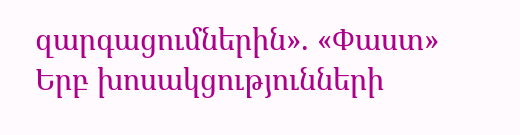զարգացումներին». «Փաստ» Երբ խոսակցությունների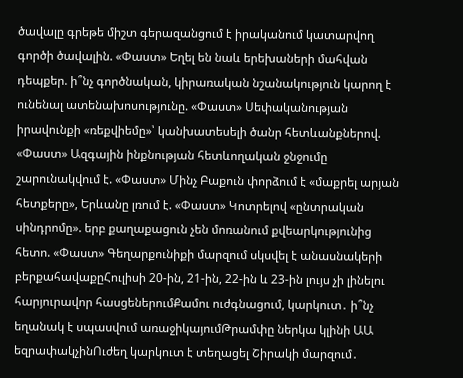ծավալը գրեթե միշտ գերազանցում է իրականում կատարվող գործի ծավալին. «Փաստ» Եղել են նաև երեխաների մահվան դեպքեր. ի՞նչ գործնական, կիրառական նշանակություն կարող է ունենալ ատենախոսությունը. «Փաստ» Սեփականության իրավունքի «ռեքվիեմը»՝ կանխատեսելի ծանր հետևանքներով. «Փաստ» Ազգային ինքնության հետևողական ջնջումը շարունակվում է. «Փաստ» Մինչ Բաքուն փորձում է «մաքրել արյան հետքերը», Երևանը լռում է. «Փաստ» Կոտրելով «ընտրական սինդրոմը». երբ քաղաքացուն չեն մոռանում քվեարկությունից հետո. «Փաստ» Գեղարքունիքի մարզում սկսվել է անասնակերի բերքահավաքըՀուլիսի 20-ին, 21-ին, 22-ին և 23-ին լույս չի լինելու հարյուրավոր հասցեներումՔամու ուժգնացում, կարկուտ․ ի՞նչ եղանակ է սպասվում առաջիկայումԹրամփը ներկա կլինի ԱԱ եզրափակչինՈւժեղ կարկուտ է տեղացել Շիրակի մարզում․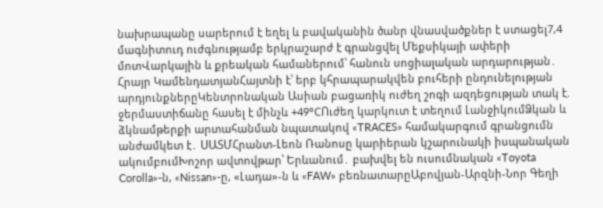նախրապանը սարերում է եղել և բավականին ծանր վնաuվածքներ է ստացել7,4 մագնիտուդ ուժգնությամբ երկրաշարժ է գրանցվել Մեքսիկայի ափերի մոտՎարկային և քրեական համաներում՝ հանուն սոցիալական արդարության․ Հրայր ԿամենդատյանՀայտնի է՝ երբ կհրապարակվեն բուհերի ընդունելության արդյունքներըԿենտրոնական Ասիան բացառիկ ուժեղ շոգի ազդեցության տակ է. ջերմաստիճանը հասել է մինչև +49°CՈւժեղ կարկուտ է տեղում ԼանջիկումՁկան և ձկնամթերքի արտահանման նպատակով «TRACES» համակարգում գրանցումն անժամկետ է․ ՍԱՏՄՀրանտ-Լեոն Ռանոսը կարիերան կշարունակի իսպանական ակումբումԽոշոր ավտովթար՝ Երևանում․ բախվել են ուսումնական «Toyota Corolla»-ն, «Nissan»-ը, «Լադա»-ն և «FAW» բեռնատարըԱբովյան-Արզնի-Նոր Գեղի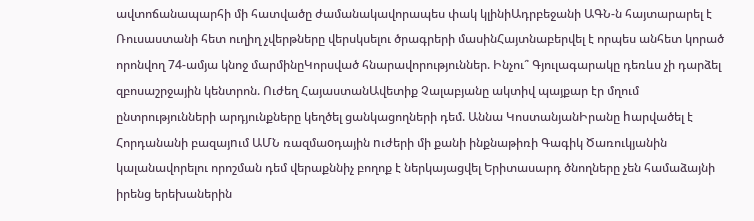ավտոճանապարհի մի հատվածը ժամանակավորապես փակ կլինիԱդրբեջանի ԱԳՆ-ն հայտարարել է Ռուսաստանի հետ ուղիղ չվերթները վերսկսելու ծրագրերի մասինՀայտնաբերվել է որպես անհետ կորած որոնվող 74-ամյա կնոջ մարմինըԿորսված հնարավորություններ. Ինչու՞ Գյուլագարակը դեռևս չի դարձել զբոսաշրջային կենտրոն. Ուժեղ ՀայաստանԱվետիք Չալաբյանը ակտիվ պայքար էր մղում ընտրությունների արդյունքները կեղծել ցանկացողների դեմ. Աննա ԿոստանյանԻրանը hարվածել է Հորդանանի բազայnւմ ԱՄՆ ռազմաoդային nւժերի մի քանի ինքնաթիռի Գագիկ Ծառուկյանին կալանավորելու որոշման դեմ վերաքննիչ բողոք է ներկայացվել Երիտասարդ ծնողները չեն համաձայնի իրենց երեխաներին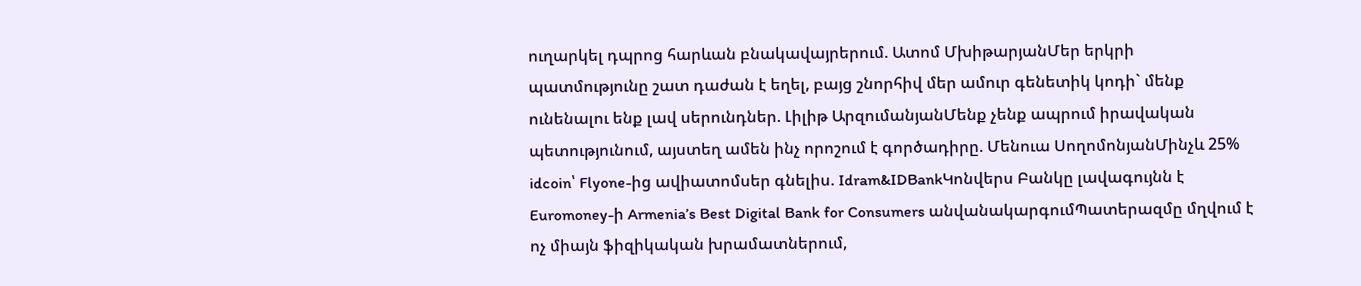ուղարկել դպրոց հարևան բնակավայրերում. Ատոմ ՄխիթարյանՄեր երկրի պատմությունը շատ դաժան է եղել, բայց շնորհիվ մեր ամուր գենետիկ կոդի` մենք ունենալու ենք լավ սերունդներ. Լիլիթ ԱրզումանյանՄենք չենք ապրում իրավական պետությունում, այստեղ ամեն ինչ որոշում է գործադիրը. Մենուա ՍողոմոնյանՄինչև 25% idcoin՝ Flyone-ից ավիատոմսեր գնելիս. Idram&IDBankԿոնվերս Բանկը լավագույնն է Euromoney-ի Armenia’s Best Digital Bank for Consumers անվանակարգումՊատերազմը մղվում է ոչ միայն ֆիզիկական խրամատներում,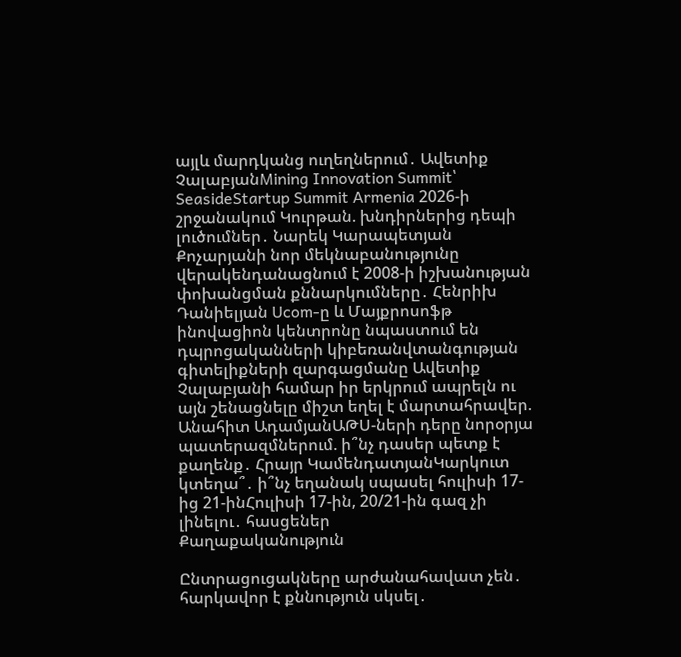այլև մարդկանց ուղեղներում․ Ավետիք ՉալաբյանMining Innovation Summit՝ SeasideStartup Summit Armenia 2026-ի շրջանակում Կուրթան. խնդիրներից դեպի լուծումներ․ Նարեկ Կարապետյան Քոչարյանի նոր մեկնաբանությունը վերակենդանացնում է 2008-ի իշխանության փոխանցման քննարկումները․ Հենրիխ Դանիելյան Ucom-ը և Մայքրոսոֆթ ինովացիոն կենտրոնը նպաստում են դպրոցականների կիբեռանվտանգության գիտելիքների զարգացմանը Ավետիք Չալաբյանի համար իր երկրում ապրելն ու այն շենացնելը միշտ եղել է մարտահրավեր. Անահիտ ԱդամյանԱԹՍ-ների դերը նորօրյա պատերազմներում. ի՞նչ դասեր պետք է քաղենք․ Հրայր ԿամենդատյանԿարկուտ կտեղա՞․ ի՞նչ եղանակ սպասել հուլիսի 17-ից 21-ինՀուլիսի 17-ին, 20/21-ին գազ չի լինելու․ հասցեներ
Քաղաքականություն

Ընտրացուցակները արժանահավատ չեն․ հարկավոր է քննություն սկսել․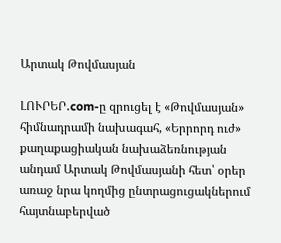Արտակ Թովմասյան

ԼՈՒՐԵՐ․com-ը զրուցել է «Թովմասյան» հիմնադրամի նախագահ, «Երրորդ ուժ» քաղաքացիական նախաձեռնության անդամ Արտակ Թովմասյանի հետ՝ օրեր առաջ նրա կողմից ընտրացուցակներում հայտնաբերված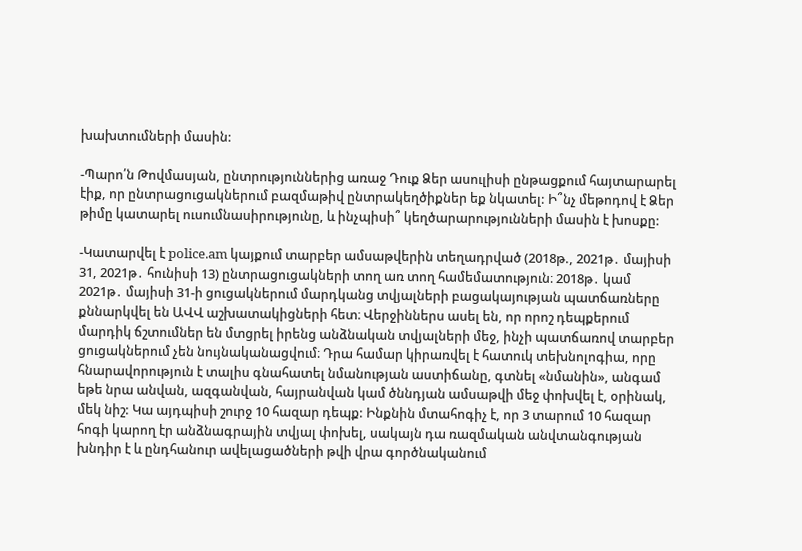խախտումների մասին:

-Պարո՛ն Թովմասյան, ընտրություններից առաջ Դուք Ձեր ասուլիսի ընթացքում հայտարարել էիք, որ ընտրացուցակներում բազմաթիվ ընտրակեղծիքներ եք նկատել: Ի՞նչ մեթոդով է Ձեր թիմը կատարել ուսումնասիրությունը, և ինչպիսի՞ կեղծարարությունների մասին է խոսքը:

-Կատարվել է police.am կայքում տարբեր ամսաթվերին տեղադրված (2018թ., 2021թ․ մայիսի 31, 2021թ․ հունիսի 13) ընտրացուցակների տող առ տող համեմատություն։ 2018թ․ կամ 2021թ․ մայիսի 31-ի ցուցակներում մարդկանց տվյալների բացակայության պատճառները քննարկվել են ԱՎՎ աշխատակիցների հետ։ Վերջիններս ասել են, որ որոշ դեպքերում մարդիկ ճշտումներ են մտցրել իրենց անձնական տվյալների մեջ, ինչի պատճառով տարբեր ցուցակներում չեն նույնականացվում։ Դրա համար կիրառվել է հատուկ տեխնոլոգիա, որը հնարավորություն է տալիս գնահատել նմանության աստիճանը, գտնել «նմանին», անգամ եթե նրա անվան, ազգանվան, հայրանվան կամ ծննդյան ամսաթվի մեջ փոխվել է, օրինակ, մեկ նիշ: Կա այդպիսի շուրջ 10 հազար դեպք: Ինքնին մտահոգիչ է, որ 3 տարում 10 հազար հոգի կարող էր անձնագրային տվյալ փոխել, սակայն դա ռազմական անվտանգության խնդիր է և ընդհանուր ավելացածների թվի վրա գործնականում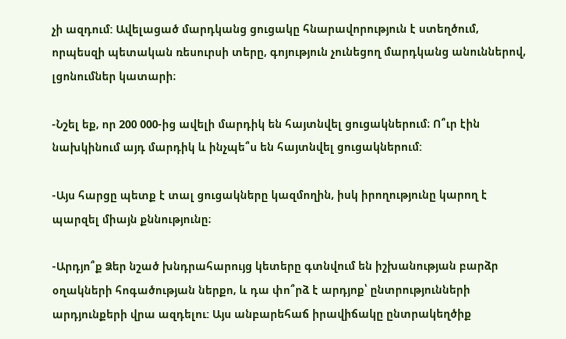չի ազդում: Ավելացած մարդկանց ցուցակը հնարավորություն է ստեղծում, որպեսզի պետական ռեսուրսի տերը, գոյություն չունեցող մարդկանց անուններով, լցոնումներ կատարի։

-Նշել եք, որ 200 000-ից ավելի մարդիկ են հայտնվել ցուցակներում։ Ո՞ւր էին նախկինում այդ մարդիկ և ինչպե՞ս են հայտնվել ցուցակներում:

-Այս հարցը պետք է տալ ցուցակները կազմողին, իսկ իրողությունը կարող է պարզել միայն քննությունը։

-Արդյո՞ք Ձեր նշած խնդրահարույց կետերը գտնվում են իշխանության բարձր օղակների հոգածության ներքո, և դա փո՞րձ է արդյոք՝ ընտրությունների արդյունքերի վրա ազդելու: Այս անբարեհաճ իրավիճակը ընտրակեղծիք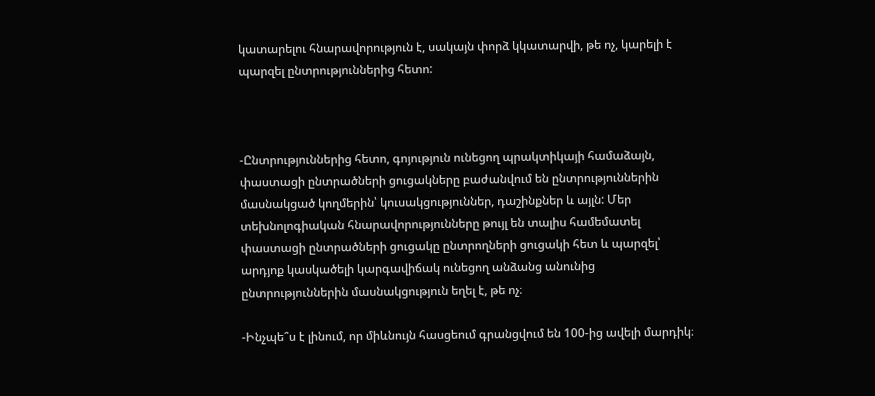կատարելու հնարավորություն է, սակայն փորձ կկատարվի, թե ոչ, կարելի է պարզել ընտրություններից հետո:



-Ընտրություններից հետո, գոյություն ունեցող պրակտիկայի համաձայն, փաստացի ընտրածների ցուցակները բաժանվում են ընտրություններին մասնակցած կողմերին՝ կուսակցություններ, դաշինքներ և այլն: Մեր տեխնոլոգիական հնարավորությունները թույլ են տալիս համեմատել փաստացի ընտրածների ցուցակը ընտրողների ցուցակի հետ և պարզել՝ արդյոք կասկածելի կարգավիճակ ունեցող անձանց անունից ընտրություններին մասնակցություն եղել է, թե ոչ։

-Ինչպե՞ս է լինում, որ միևնույն հասցեում գրանցվում են 100-ից ավելի մարդիկ։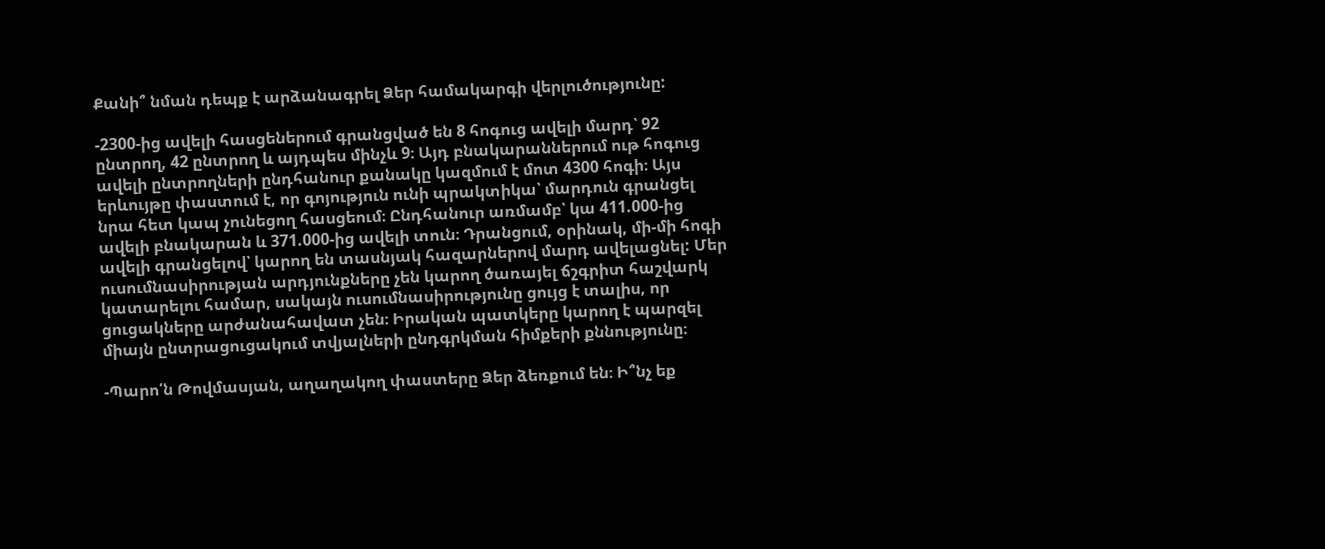Քանի՞ նման դեպք է արձանագրել Ձեր համակարգի վերլուծությունը:

-2300-ից ավելի հասցեներում գրանցված են 8 հոգուց ավելի մարդ՝ 92 ընտրող, 42 ընտրող և այդպես մինչև 9։ Այդ բնակարաններում ութ հոգուց ավելի ընտրողների ընդհանուր քանակը կազմում է մոտ 4300 հոգի։ Այս երևույթը փաստում է, որ գոյություն ունի պրակտիկա՝ մարդուն գրանցել նրա հետ կապ չունեցող հասցեում։ Ընդհանուր առմամբ՝ կա 411.000-ից ավելի բնակարան և 371.000-ից ավելի տուն։ Դրանցում, օրինակ, մի-մի հոգի ավելի գրանցելով՝ կարող են տասնյակ հազարներով մարդ ավելացնել: Մեր ուսումնասիրության արդյունքները չեն կարող ծառայել ճշգրիտ հաշվարկ կատարելու համար, սակայն ուսումնասիրությունը ցույց է տալիս, որ ցուցակները արժանահավատ չեն։ Իրական պատկերը կարող է պարզել միայն ընտրացուցակում տվյալների ընդգրկման հիմքերի քննությունը։

-Պարո՛ն Թովմասյան, աղաղակող փաստերը Ձեր ձեռքում են։ Ի՞նչ եք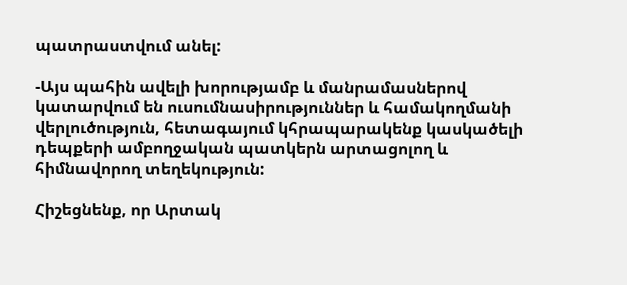պատրաստվում անել:

-Այս պահին ավելի խորությամբ և մանրամասներով կատարվում են ուսումնասիրություններ և համակողմանի վերլուծություն, հետագայում կհրապարակենք կասկածելի դեպքերի ամբողջական պատկերն արտացոլող և հիմնավորող տեղեկություն:

Հիշեցնենք, որ Արտակ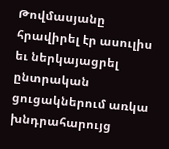Թովմասյանը հրավիրել էր ասուլիս եւ ներկայացրել ընտրական ցուցակներում առկա խնդրահարույց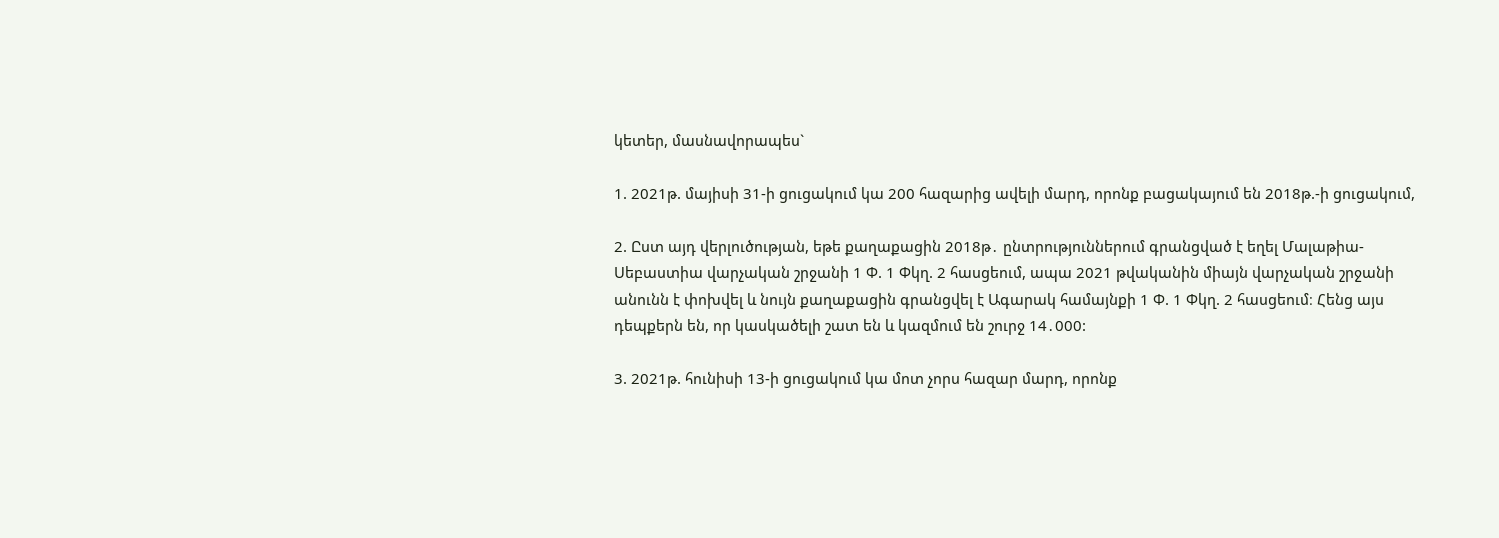կետեր, մասնավորապես`

1. 2021թ. մայիսի 31-ի ցուցակում կա 200 հազարից ավելի մարդ, որոնք բացակայում են 2018թ.-ի ցուցակում,

2. Ըստ այդ վերլուծության, եթե քաղաքացին 2018թ․ ընտրություններում գրանցված է եղել Մալաթիա- Սեբաստիա վարչական շրջանի 1 Փ. 1 Փկղ. 2 հասցեում, ապա 2021 թվականին միայն վարչական շրջանի անունն է փոխվել և նույն քաղաքացին գրանցվել է Ագարակ համայնքի 1 Փ. 1 Փկղ. 2 հասցեում։ Հենց այս դեպքերն են, որ կասկածելի շատ են և կազմում են շուրջ 14․000:

3. 2021թ. հունիսի 13-ի ցուցակում կա մոտ չորս հազար մարդ, որոնք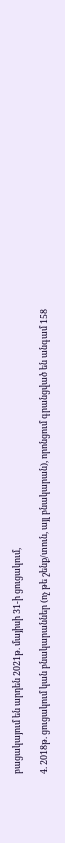բացակայում են արդեն 2021թ. մայիսի 31-ի ցուցակում,

4. 2018թ. ցուցակում կան բնակարաններ (ոչ թե շենք/տուն, այլ բնակարան), որոնցում գրանցված են անգամ 158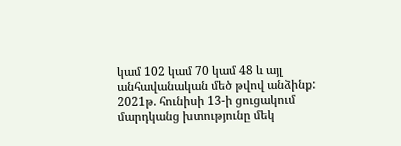կամ 102 կամ 70 կամ 48 և այլ անհավանական մեծ թվով անձինք: 2021թ. հունիսի 13-ի ցուցակում մարդկանց խտությունը մեկ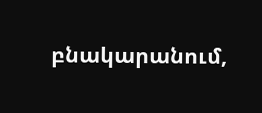բնակարանում,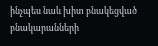ինչպես նաև խիտ բնակեցված բնակարանների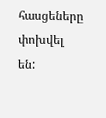հասցեները փոխվել են: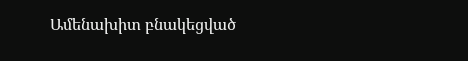Ամենախիտ բնակեցված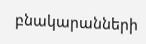բնակարանների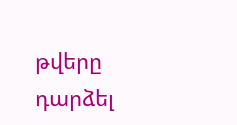թվերը դարձել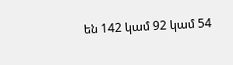են 142 կամ 92 կամ 54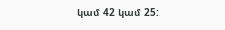կամ 42 կամ 25: